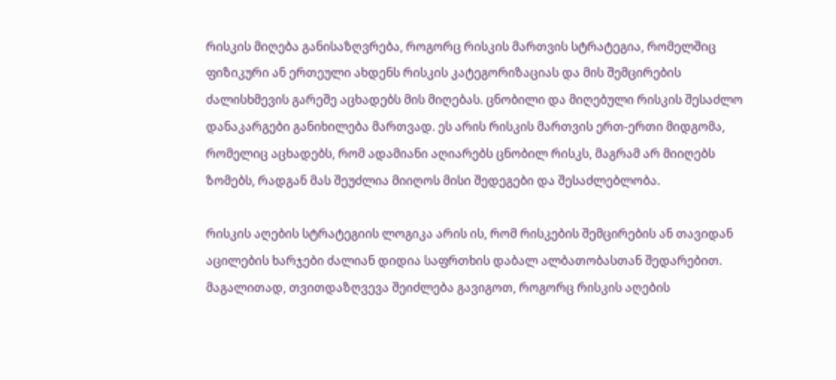რისკის მიღება განისაზღვრება, როგორც რისკის მართვის სტრატეგია, რომელშიც ფიზიკური ან ერთეული ახდენს რისკის კატეგორიზაციას და მის შემცირების ძალისხმევის გარეშე აცხადებს მის მიღებას. ცნობილი და მიღებული რისკის შესაძლო დანაკარგები განიხილება მართვად. ეს არის რისკის მართვის ერთ-ერთი მიდგომა, რომელიც აცხადებს, რომ ადამიანი აღიარებს ცნობილ რისკს, მაგრამ არ მიიღებს ზომებს, რადგან მას შეუძლია მიიღოს მისი შედეგები და შესაძლებლობა.

რისკის აღების სტრატეგიის ლოგიკა არის ის, რომ რისკების შემცირების ან თავიდან აცილების ხარჯები ძალიან დიდია საფრთხის დაბალ ალბათობასთან შედარებით. მაგალითად, თვითდაზღვევა შეიძლება გავიგოთ, როგორც რისკის აღების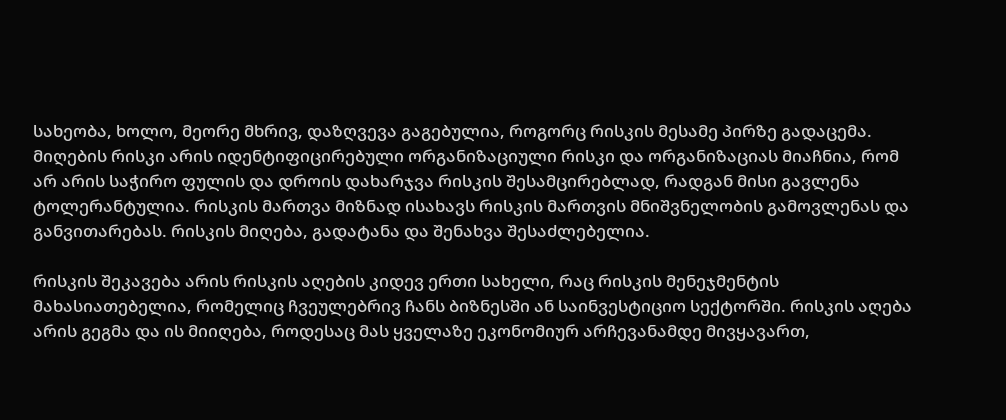სახეობა, ხოლო, მეორე მხრივ, დაზღვევა გაგებულია, როგორც რისკის მესამე პირზე გადაცემა. მიღების რისკი არის იდენტიფიცირებული ორგანიზაციული რისკი და ორგანიზაციას მიაჩნია, რომ არ არის საჭირო ფულის და დროის დახარჯვა რისკის შესამცირებლად, რადგან მისი გავლენა ტოლერანტულია. რისკის მართვა მიზნად ისახავს რისკის მართვის მნიშვნელობის გამოვლენას და განვითარებას. რისკის მიღება, გადატანა და შენახვა შესაძლებელია.

რისკის შეკავება არის რისკის აღების კიდევ ერთი სახელი, რაც რისკის მენეჯმენტის მახასიათებელია, რომელიც ჩვეულებრივ ჩანს ბიზნესში ან საინვესტიციო სექტორში. რისკის აღება არის გეგმა და ის მიიღება, როდესაც მას ყველაზე ეკონომიურ არჩევანამდე მივყავართ,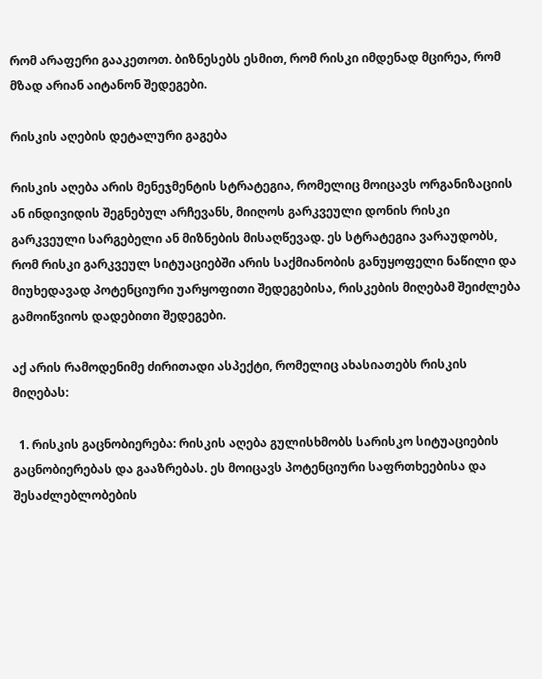რომ არაფერი გააკეთოთ. ბიზნესებს ესმით, რომ რისკი იმდენად მცირეა, რომ მზად არიან აიტანონ შედეგები.

რისკის აღების დეტალური გაგება

რისკის აღება არის მენეჯმენტის სტრატეგია, რომელიც მოიცავს ორგანიზაციის ან ინდივიდის შეგნებულ არჩევანს, მიიღოს გარკვეული დონის რისკი გარკვეული სარგებელი ან მიზნების მისაღწევად. ეს სტრატეგია ვარაუდობს, რომ რისკი გარკვეულ სიტუაციებში არის საქმიანობის განუყოფელი ნაწილი და მიუხედავად პოტენციური უარყოფითი შედეგებისა, რისკების მიღებამ შეიძლება გამოიწვიოს დადებითი შედეგები.

აქ არის რამოდენიმე ძირითადი ასპექტი, რომელიც ახასიათებს რისკის მიღებას:

  1. რისკის გაცნობიერება: რისკის აღება გულისხმობს სარისკო სიტუაციების გაცნობიერებას და გააზრებას. ეს მოიცავს პოტენციური საფრთხეებისა და შესაძლებლობების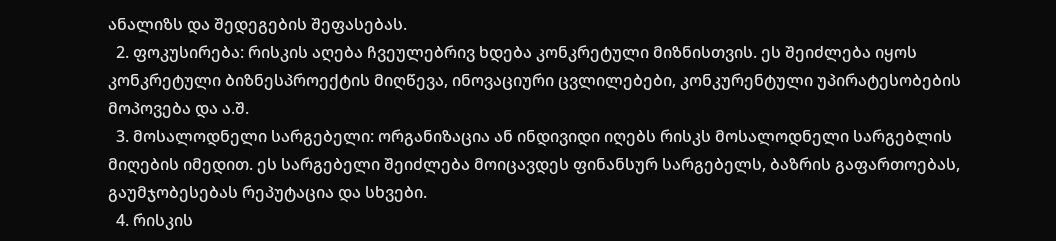ანალიზს და შედეგების შეფასებას.
  2. ფოკუსირება: რისკის აღება ჩვეულებრივ ხდება კონკრეტული მიზნისთვის. ეს შეიძლება იყოს კონკრეტული ბიზნესპროექტის მიღწევა, ინოვაციური ცვლილებები, კონკურენტული უპირატესობების მოპოვება და ა.შ.
  3. მოსალოდნელი სარგებელი: ორგანიზაცია ან ინდივიდი იღებს რისკს მოსალოდნელი სარგებლის მიღების იმედით. ეს სარგებელი შეიძლება მოიცავდეს ფინანსურ სარგებელს, ბაზრის გაფართოებას, გაუმჯობესებას რეპუტაცია და სხვები.
  4. რისკის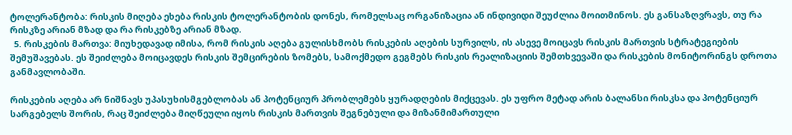ტოლერანტობა: რისკის მიღება ეხება რისკის ტოლერანტობის დონეს, რომელსაც ორგანიზაცია ან ინდივიდი შეუძლია მოითმინოს. ეს განსაზღვრავს, თუ რა რისკზე არიან მზად და რა რისკებზე არიან მზად.
  5. რისკების მართვა: მიუხედავად იმისა, რომ რისკის აღება გულისხმობს რისკების აღების სურვილს, ის ასევე მოიცავს რისკის მართვის სტრატეგიების შემუშავებას. ეს შეიძლება მოიცავდეს რისკის შემცირების ზომებს, სამოქმედო გეგმებს რისკის რეალიზაციის შემთხვევაში და რისკების მონიტორინგს დროთა განმავლობაში.

რისკების აღება არ ნიშნავს უპასუხისმგებლობას ან პოტენციურ პრობლემებს ყურადღების მიქცევას. ეს უფრო მეტად არის ბალანსი რისკსა და პოტენციურ სარგებელს შორის, რაც შეიძლება მიღწეული იყოს რისკის მართვის შეგნებული და მიზანმიმართული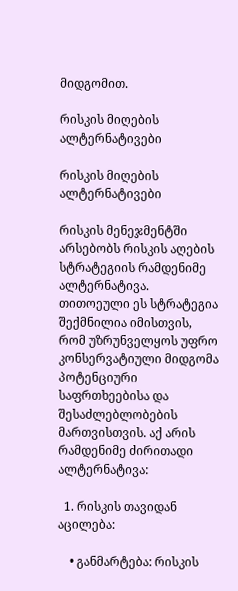მიდგომით.

რისკის მიღების ალტერნატივები

რისკის მიღების ალტერნატივები

რისკის მენეჯმენტში არსებობს რისკის აღების სტრატეგიის რამდენიმე ალტერნატივა. თითოეული ეს სტრატეგია შექმნილია იმისთვის, რომ უზრუნველყოს უფრო კონსერვატიული მიდგომა პოტენციური საფრთხეებისა და შესაძლებლობების მართვისთვის. აქ არის რამდენიმე ძირითადი ალტერნატივა:

  1. რისკის თავიდან აცილება:

    • განმარტება: რისკის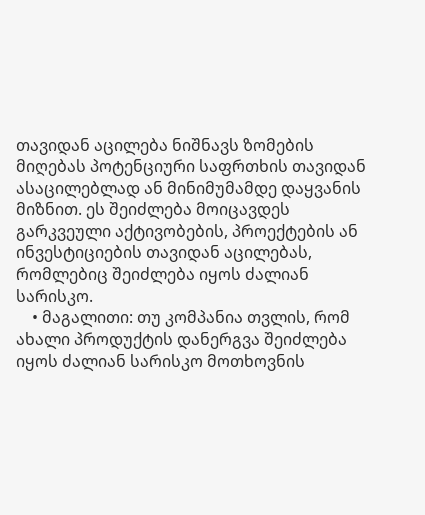თავიდან აცილება ნიშნავს ზომების მიღებას პოტენციური საფრთხის თავიდან ასაცილებლად ან მინიმუმამდე დაყვანის მიზნით. ეს შეიძლება მოიცავდეს გარკვეული აქტივობების, პროექტების ან ინვესტიციების თავიდან აცილებას, რომლებიც შეიძლება იყოს ძალიან სარისკო.
    • მაგალითი: თუ კომპანია თვლის, რომ ახალი პროდუქტის დანერგვა შეიძლება იყოს ძალიან სარისკო მოთხოვნის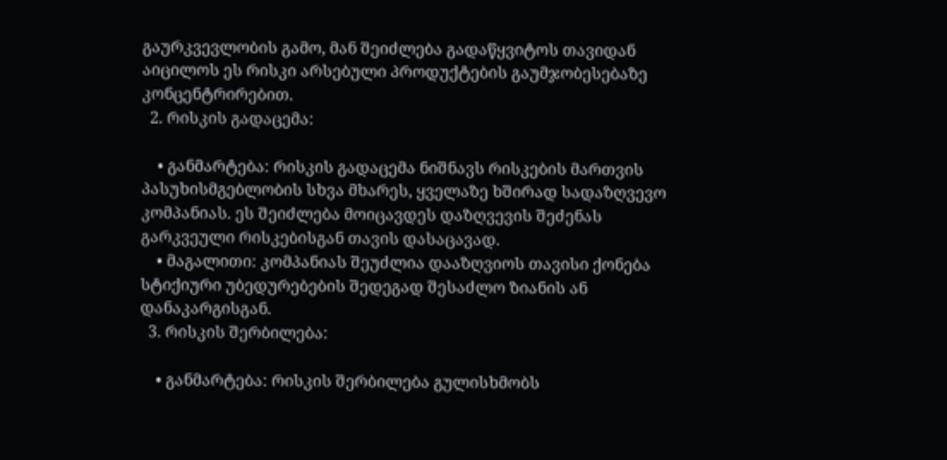გაურკვევლობის გამო, მან შეიძლება გადაწყვიტოს თავიდან აიცილოს ეს რისკი არსებული პროდუქტების გაუმჯობესებაზე კონცენტრირებით.
  2. რისკის გადაცემა:

    • განმარტება: რისკის გადაცემა ნიშნავს რისკების მართვის პასუხისმგებლობის სხვა მხარეს, ყველაზე ხშირად სადაზღვევო კომპანიას. ეს შეიძლება მოიცავდეს დაზღვევის შეძენას გარკვეული რისკებისგან თავის დასაცავად.
    • მაგალითი: კომპანიას შეუძლია დააზღვიოს თავისი ქონება სტიქიური უბედურებების შედეგად შესაძლო ზიანის ან დანაკარგისგან.
  3. რისკის შერბილება:

    • განმარტება: რისკის შერბილება გულისხმობს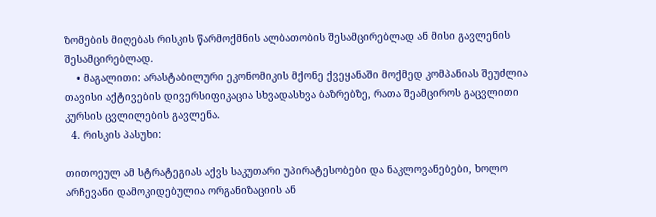ზომების მიღებას რისკის წარმოქმნის ალბათობის შესამცირებლად ან მისი გავლენის შესამცირებლად.
    • მაგალითი: არასტაბილური ეკონომიკის მქონე ქვეყანაში მოქმედ კომპანიას შეუძლია თავისი აქტივების დივერსიფიკაცია სხვადასხვა ბაზრებზე, რათა შეამციროს გაცვლითი კურსის ცვლილების გავლენა.
  4. რისკის პასუხი:

თითოეულ ამ სტრატეგიას აქვს საკუთარი უპირატესობები და ნაკლოვანებები, ხოლო არჩევანი დამოკიდებულია ორგანიზაციის ან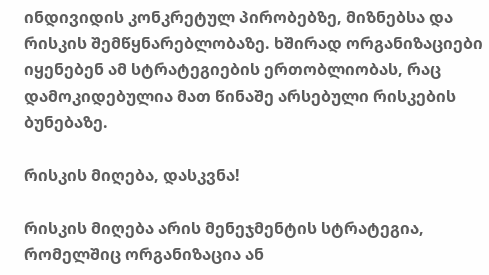ინდივიდის კონკრეტულ პირობებზე, მიზნებსა და რისკის შემწყნარებლობაზე. ხშირად ორგანიზაციები იყენებენ ამ სტრატეგიების ერთობლიობას, რაც დამოკიდებულია მათ წინაშე არსებული რისკების ბუნებაზე.

რისკის მიღება, დასკვნა!

რისკის მიღება არის მენეჯმენტის სტრატეგია, რომელშიც ორგანიზაცია ან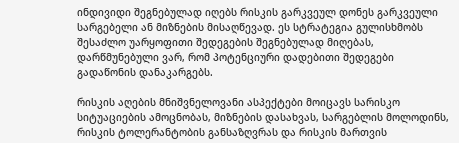ინდივიდი შეგნებულად იღებს რისკის გარკვეულ დონეს გარკვეული სარგებელი ან მიზნების მისაღწევად. ეს სტრატეგია გულისხმობს შესაძლო უარყოფითი შედეგების შეგნებულად მიღებას, დარწმუნებული ვარ, რომ პოტენციური დადებითი შედეგები გადაწონის დანაკარგებს.

რისკის აღების მნიშვნელოვანი ასპექტები მოიცავს სარისკო სიტუაციების ამოცნობას, მიზნების დასახვას, სარგებლის მოლოდინს, რისკის ტოლერანტობის განსაზღვრას და რისკის მართვის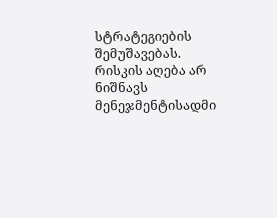სტრატეგიების შემუშავებას. რისკის აღება არ ნიშნავს მენეჯმენტისადმი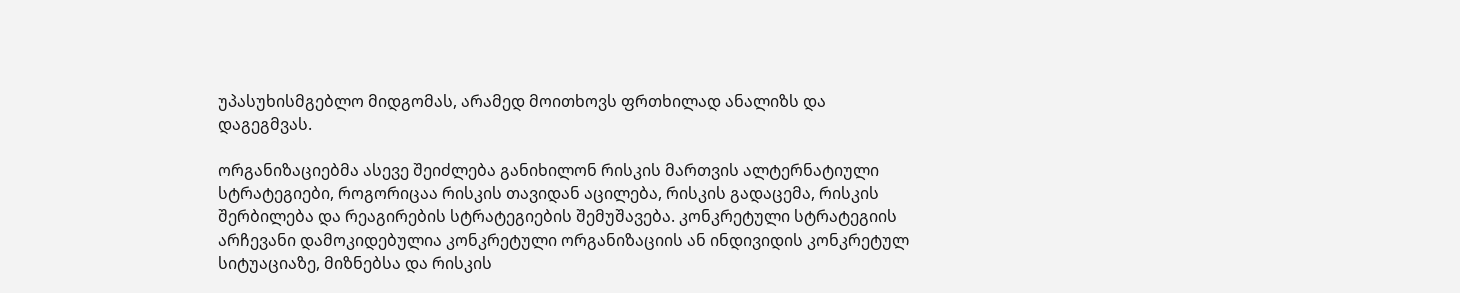უპასუხისმგებლო მიდგომას, არამედ მოითხოვს ფრთხილად ანალიზს და დაგეგმვას.

ორგანიზაციებმა ასევე შეიძლება განიხილონ რისკის მართვის ალტერნატიული სტრატეგიები, როგორიცაა რისკის თავიდან აცილება, რისკის გადაცემა, რისკის შერბილება და რეაგირების სტრატეგიების შემუშავება. კონკრეტული სტრატეგიის არჩევანი დამოკიდებულია კონკრეტული ორგანიზაციის ან ინდივიდის კონკრეტულ სიტუაციაზე, მიზნებსა და რისკის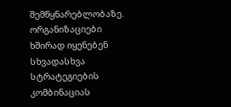შემწყნარებლობაზე. ორგანიზაციები ხშირად იყენებენ სხვადასხვა სტრატეგიების კომბინაციას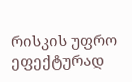რისკის უფრო ეფექტურად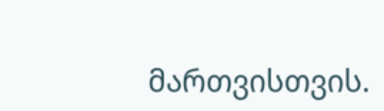მართვისთვის.